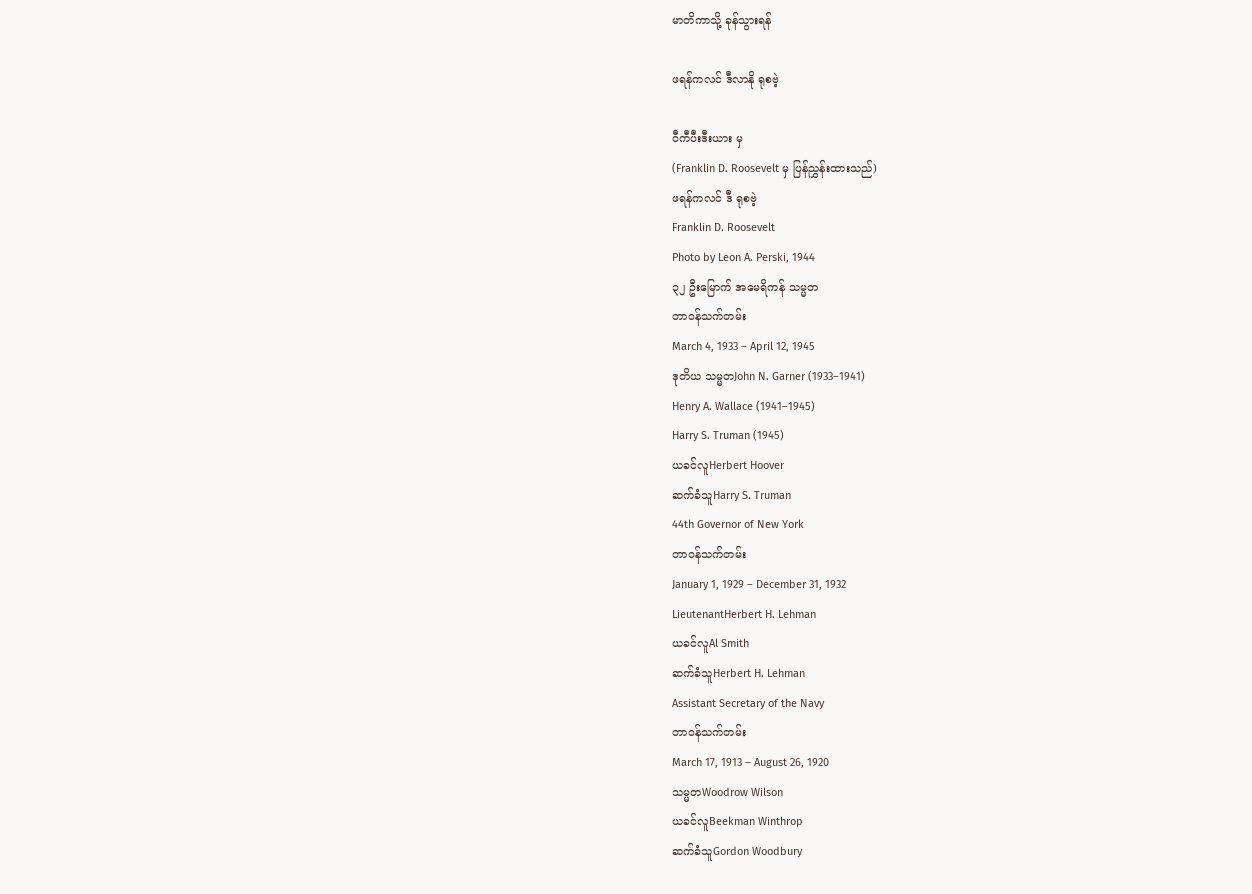မာတိကာသို့ ခုန်သွားရန်

ဖရန်ကလင် ဒီလာနို ရုစဗဲ့

ဝီကီပီးဒီးယား မှ
(Franklin D. Roosevelt မှ ပြန်ညွှန်းထားသည်)
ဖရန်ကလင် ဒီ ရုစဗဲ့
Franklin D. Roosevelt
Photo by Leon A. Perski, 1944
၃၂ ဦးမြောက် အမေရိကန် သမ္မတ
တာဝန်သက်တမ်း
March 4, 1933 – April 12, 1945
ဒုတိယ သမ္မတJohn N. Garner (1933–1941)
Henry A. Wallace (1941–1945)
Harry S. Truman (1945)
ယခင်လူHerbert Hoover
ဆက်ခံသူHarry S. Truman
44th Governor of New York
တာဝန်သက်တမ်း
January 1, 1929 – December 31, 1932
LieutenantHerbert H. Lehman
ယခင်လူAl Smith
ဆက်ခံသူHerbert H. Lehman
Assistant Secretary of the Navy
တာဝန်သက်တမ်း
March 17, 1913 – August 26, 1920
သမ္မတWoodrow Wilson
ယခင်လူBeekman Winthrop
ဆက်ခံသူGordon Woodbury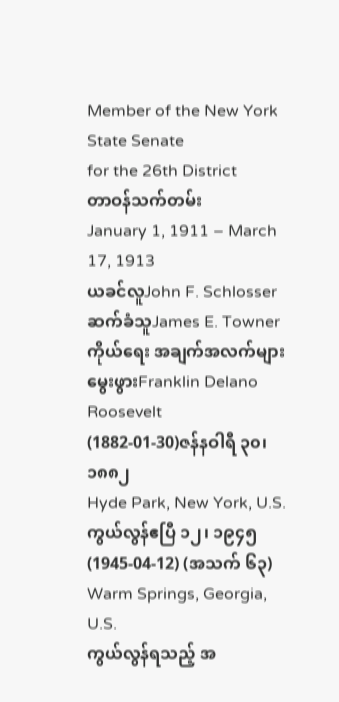Member of the New York State Senate
for the 26th District
တာဝန်သက်တမ်း
January 1, 1911 – March 17, 1913
ယခင်လူJohn F. Schlosser
ဆက်ခံသူJames E. Towner
ကိုယ်ရေး အချက်အလက်များ
မွေးဖွားFranklin Delano Roosevelt
(1882-01-30)ဇန်နဝါရီ ၃၀၊ ၁၈၈၂
Hyde Park, New York, U.S.
ကွယ်လွန်ဧပြီ ၁၂၊ ၁၉၄၅(1945-04-12) (အသက် ၆၃)
Warm Springs, Georgia, U.S.
ကွယ်လွန်ရသည့် အ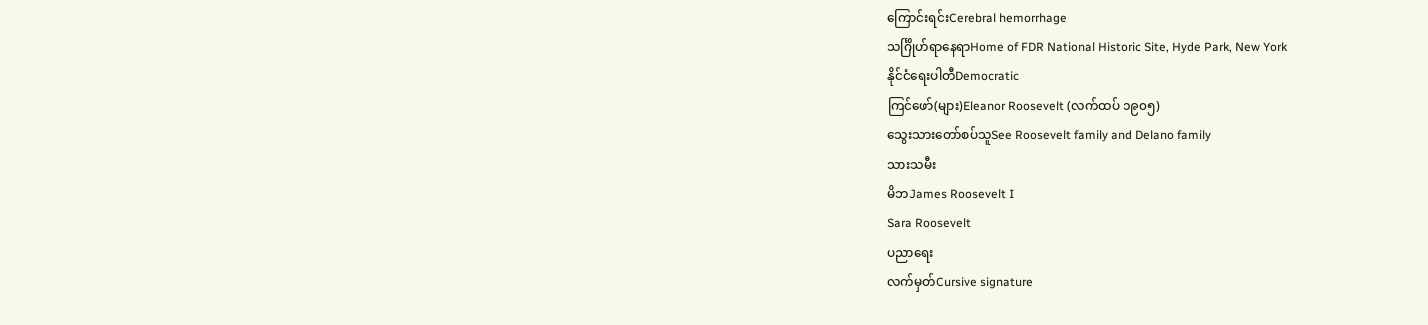ကြောင်းရင်းCerebral hemorrhage
သင်္ဂြိုဟ်ရာနေရာHome of FDR National Historic Site, Hyde Park, New York
နိုင်ငံရေးပါတီDemocratic
ကြင်ဖော်(များ)Eleanor Roosevelt (လက်ထပ် ၁၉၀၅)
သွေးသားတော်စပ်သူSee Roosevelt family and Delano family
သားသမီး
မိဘJames Roosevelt I
Sara Roosevelt
ပညာရေး
လက်မှတ်Cursive signature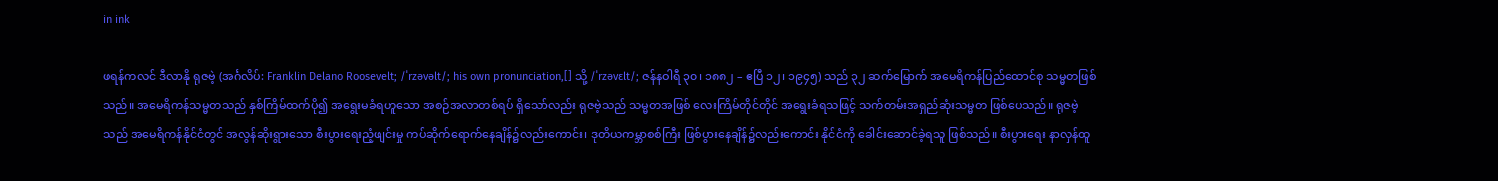in ink

ဖရန်ကလင် ဒီလာနို ရုဇဗဲ့ (အင်္ဂလိပ်: Franklin Delano Roosevelt; /ˈrzəvəlt/; his own pronunciation,[] သို့ /ˈrzəvɛlt/; ဇန်နဝါရီ ၃၀၊ ၁၈၈၂ – ဧပြီ ၁၂၊ ၁၉၄၅) သည် ၃၂ ဆက်မြောက် အမေရိကန်ပြည်ထောင်စု သမ္မတဖြစ်သည်။ အမေရိကန်သမ္မတသည် နှစ်ကြိမ်ထက်ပို၍ အရွေးမခံရဟူသော အစဉ်အလာတစ်ရပ် ရှိသော်လည်း ရုဇဗဲ့သည် သမ္မတအဖြစ် လေးကြိမ်တိုင်တိုင် အရွေးခံရသဖြင့် သက်တမ်းအရှည်ဆုံးသမ္မတ ဖြစ်ပေသည်။ ရုဇဗဲ့သည် အမေရိကန်နိုင်ငံတွင် အလွန်ဆိုးရွားသော စီးပွားရေးညံ့ဖျင်းမှု ကပ်ဆိုက်ရောက်နေချိန်၌လည်းကောင်း၊ ဒုတိယကမ္ဘာစစ်ကြီး ဖြစ်ပွားနေချိန်၌လည်းကောင်း နိုင်ငံကို ခေါင်းဆောင်ခဲ့ရသူ ဖြစ်သည်။ စီးပွားရေး နာလှန်ထူ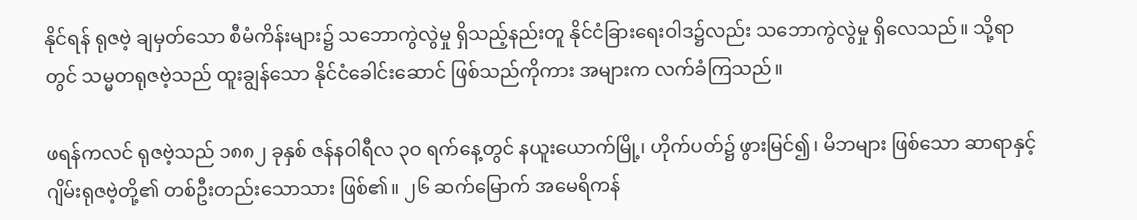နိုင်ရန် ရုဇဗဲ့ ချမှတ်သော စီမံကိန်းများ၌ သဘောကွဲလွဲမှု ရှိသည့်နည်းတူ နိုင်ငံခြားရေးဝါဒ၌လည်း သဘောကွဲလွဲမှု ရှိလေသည်။ သို့ရာတွင် သမ္မတရုဇဗဲ့သည် ထူးချွန်သော နိုင်ငံခေါင်းဆောင် ဖြစ်သည်ကိုကား အများက လက်ခံကြသည်။

ဖရန်ကလင် ရုဇဗဲ့သည် ၁၈၈၂ ခုနှစ် ဇန်နဝါရီလ ၃ဝ ရက်နေ့တွင် နယူးယောက်မြို့၊ ဟိုက်ပတ်၌ ဖွားမြင်၍၊ မိဘများ ဖြစ်သော ဆာရာနှင့် ဂျိမ်းရုဇဗဲ့တို့၏ တစ်ဦးတည်းသောသား ဖြစ်၏။ ၂၆ ဆက်မြောက် အမေရိကန်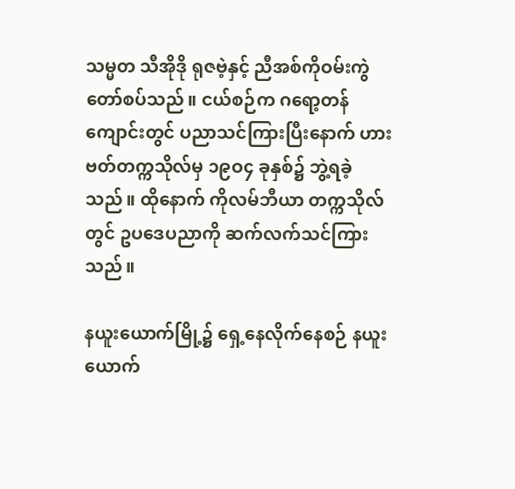သမ္မတ သီအိုဒို ရုဇဗဲ့နှင့် ညီအစ်ကိုဝမ်းကွဲ တော်စပ်သည်။ ငယ်စဉ်က ဂရော့တန်ကျောင်းတွင် ပညာသင်ကြားပြီးနောက် ဟားဗတ်တက္ကသိုလ်မှ ၁၉ဝ၄ ခုနှစ်၌ ဘွဲ့ရခဲ့သည်။ ထိုနောက် ကိုလမ်ဘီယာ တက္ကသိုလ်တွင် ဥပဒေပညာကို ဆက်လက်သင်ကြားသည်။

နယူးယောက်မြို့၌ ရှေ့နေလိုက်နေစဉ် နယူးယောက်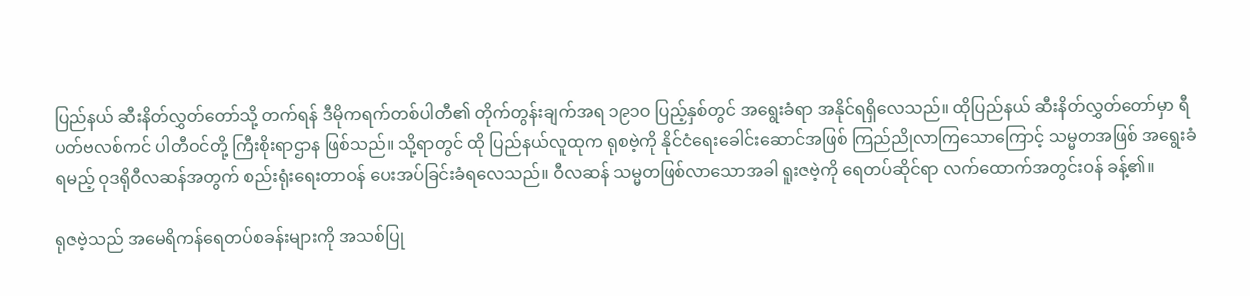ပြည်နယ် ဆီးနိတ်လွှတ်တော်သို့ တက်ရန် ဒီမိုကရက်တစ်ပါတီ၏ တိုက်တွန်းချက်အရ ၁၉၁ဝ ပြည့်နှစ်တွင် အရွေးခံရာ အနိုင်ရရှိလေသည်။ ထိုပြည်နယ် ဆီးနိတ်လွှတ်တော်မှာ ရီပတ်ဗလစ်ကင် ပါတီဝင်တို့ ကြီးစိုးရာဌာန ဖြစ်သည်။ သို့ရာတွင် ထို ပြည်နယ်လူထုက ရုစဗဲ့ကို နိုင်ငံရေးခေါင်းဆောင်အဖြစ် ကြည်ညိုလာကြသောကြောင့် သမ္မတအဖြစ် အရွေးခံရမည့် ဝုဒရိုဝီလဆန်အတွက် စည်းရုံးရေးတာဝန် ပေးအပ်ခြင်းခံရလေသည်။ ဝီလဆန် သမ္မတဖြစ်လာသောအခါ ရူးဇဗဲ့ကို ရေတပ်ဆိုင်ရာ လက်ထောက်အတွင်းဝန် ခန့်၏။

ရုဇဗဲ့သည် အမေရိကန်ရေတပ်စခန်းများကို အသစ်ပြု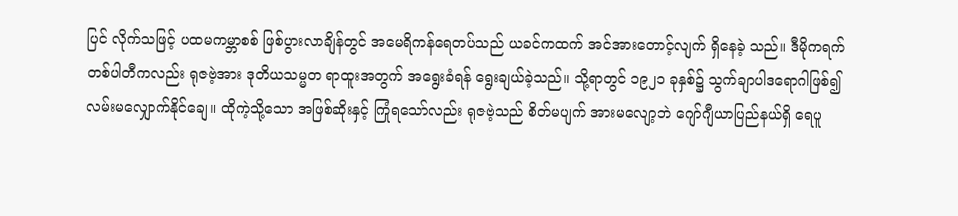ပြင် လိုက်သဖြင့် ပထမကမ္ဘာစစ် ဖြစ်ပွားလာချိန်တွင် အမေရိကန်ရေတပ်သည် ယခင်ကထက် အင်အားတောင့်လျက် ရှိနေခဲ့ သည်။ ဒီမိုကရက်တစ်ပါတီကလည်း ရုဇဗဲ့အား ဒုတိယသမ္မတ ရာထူးအတွက် အရွေးခံရန် ရွေးချယ်ခဲ့သည်။ သို့ရာတွင် ၁၉၂၁ ခုနှစ်၌ သွက်ချာပါဒရောဂါဖြစ်၍ လမ်းမလျှောက်နိုင်ချေ။ ထိုကဲ့သို့သော အဖြစ်ဆိုးနှင့် ကြုံရသော်လည်း ရုဇဗဲ့သည် စိတ်မပျက် အားမလျော့ဘဲ ဂျော်ဂျီယာပြည်နယ်ရှိ ရေပူ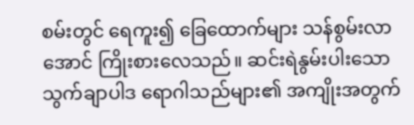စမ်းတွင် ရေကူး၍ ခြေထောက်များ သန်စွမ်းလာအောင် ကြိုးစားလေသည်။ ဆင်းရဲနွမ်းပါးသော သွက်ချာပါဒ ရောဂါသည်များ၏ အကျိုးအတွက်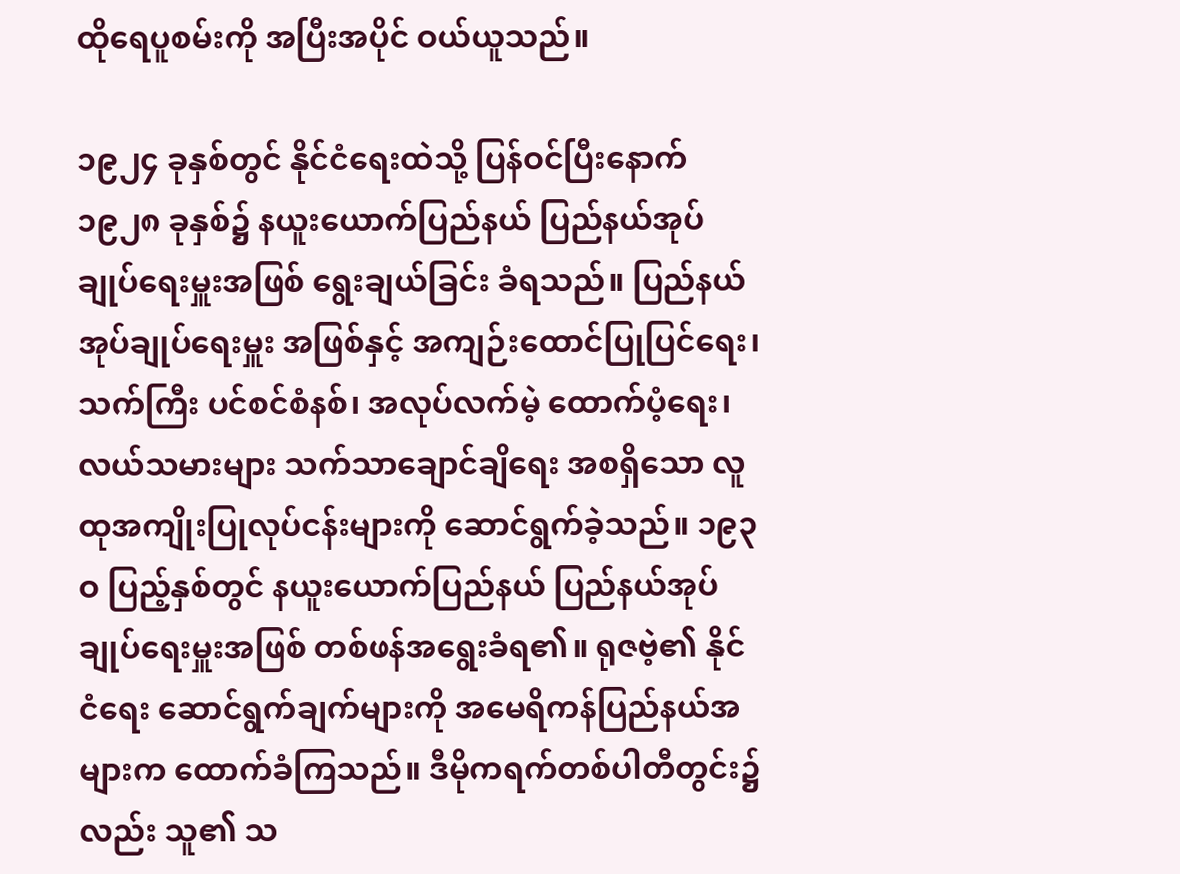ထိုရေပူစမ်းကို အပြီးအပိုင် ဝယ်ယူသည်။

၁၉၂၄ ခုနှစ်တွင် နိုင်ငံရေးထဲသို့ ပြန်ဝင်ပြီးနောက် ၁၉၂၈ ခုနှစ်၌ နယူးယောက်ပြည်နယ် ပြည်နယ်အုပ်ချုပ်ရေးမှူးအဖြစ် ရွေးချယ်ခြင်း ခံရသည်။ ပြည်နယ်အုပ်ချုပ်ရေးမှူး အဖြစ်နှင့် အကျဉ်းထောင်ပြုပြင်ရေး၊ သက်ကြီး ပင်စင်စံနစ်၊ အလုပ်လက်မဲ့ ထောက်ပံ့ရေး၊ လယ်သမားများ သက်သာချောင်ချိရေး အစရှိသော လူထုအကျိုးပြုလုပ်ငန်းများကို ဆောင်ရွက်ခဲ့သည်။ ၁၉၃ဝ ပြည့်နှစ်တွင် နယူးယောက်ပြည်နယ် ပြည်နယ်အုပ်ချုပ်ရေးမှူးအဖြစ် တစ်ဖန်အရွေးခံရ၏။ ရုဇဗဲ့၏ နိုင်ငံရေး ဆောင်ရွက်ချက်များကို အမေရိကန်ပြည်နယ်အများက ထောက်ခံကြသည်။ ဒီမိုကရက်တစ်ပါတီတွင်း၌လည်း သူ၏ သ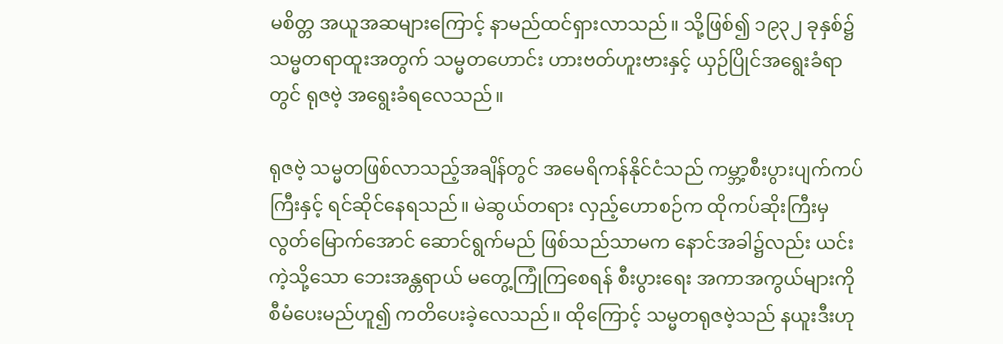မစိတ္တ အယူအဆများကြောင့် နာမည်ထင်ရှားလာသည်။ သို့ဖြစ်၍ ၁၉၃၂ ခုနှစ်၌ သမ္မတရာထူးအတွက် သမ္မတဟောင်း ဟားဗတ်ဟူးဗားနှင့် ယှဉ်ပြိုင်အရွေးခံရာတွင် ရုဇဗဲ့ အရွေးခံရလေသည်။

ရုဇဗဲ့ သမ္မတဖြစ်လာသည့်အချိန်တွင် အမေရိကန်နိုင်ငံသည် ကမ္ဘာ့စီးပွားပျက်ကပ်ကြီးနှင့် ရင်ဆိုင်နေရသည်။ မဲဆွယ်တရား လှည့်ဟောစဉ်က ထိုကပ်ဆိုးကြီးမှ လွတ်မြောက်အောင် ဆောင်ရွက်မည် ဖြစ်သည်သာမက နောင်အခါ၌လည်း ယင်းကဲ့သို့သော ဘေးအန္တရာယ် မတွေ့ကြုံကြစေရန် စီးပွားရေး အကာအကွယ်များကို စီမံပေးမည်ဟူ၍ ကတိပေးခဲ့လေသည်။ ထိုကြောင့် သမ္မတရုဇဗဲ့သည် နယူးဒီးဟု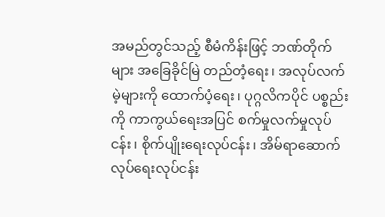အမည်တွင်သည့် စီမံကိန်းဖြင့် ဘဏ်တိုက်များ အခြေခိုင်မြဲ တည်တံ့ရေး၊ အလုပ်လက်မဲ့များကို ထောက်ပံ့ရေး၊ ပုဂ္ဂလိကပိုင် ပစ္စည်းကို ကာကွယ်ရေးအပြင် စက်မှုလက်မှုလုပ်ငန်း၊ စိုက်ပျိုးရေးလုပ်ငန်း၊ အိမ်ရာဆောက်လုပ်ရေးလုပ်ငန်း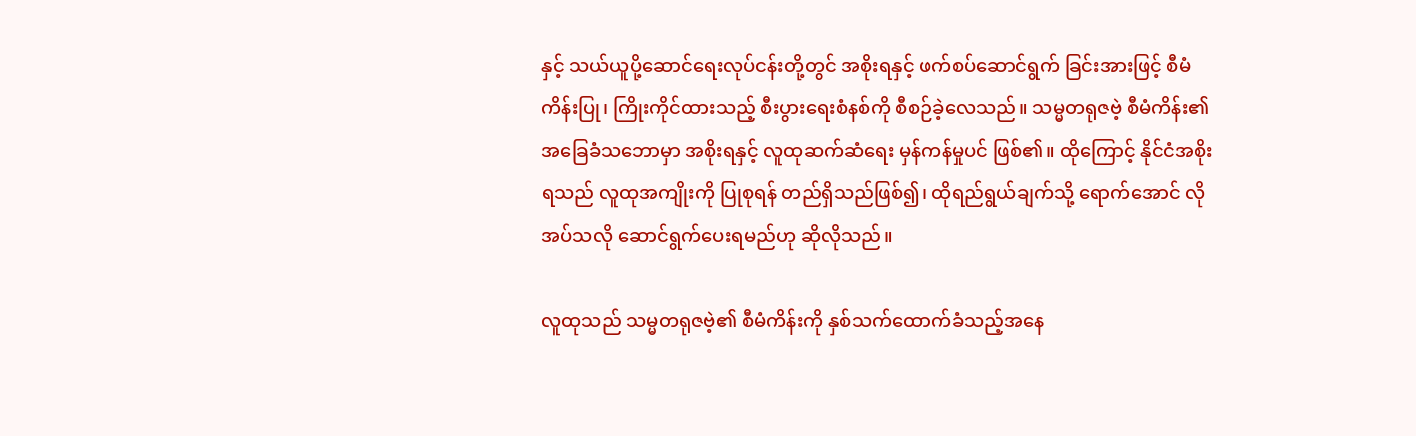နှင့် သယ်ယူပို့ဆောင်ရေးလုပ်ငန်းတို့တွင် အစိုးရနှင့် ဖက်စပ်ဆောင်ရွက် ခြင်းအားဖြင့် စီမံကိန်းပြု၊ ကြိုးကိုင်ထားသည့် စီးပွားရေးစံနစ်ကို စီစဉ်ခဲ့လေသည်။ သမ္မတရုဇဗဲ့ စီမံကိန်း၏ အခြေခံသဘောမှာ အစိုးရနှင့် လူထုဆက်ဆံရေး မှန်ကန်မှုပင် ဖြစ်၏။ ထိုကြောင့် နိုင်ငံအစိုးရသည် လူထုအကျိုးကို ပြုစုရန် တည်ရှိသည်ဖြစ်၍၊ ထိုရည်ရွယ်ချက်သို့ ရောက်အောင် လိုအပ်သလို ဆောင်ရွက်ပေးရမည်ဟု ဆိုလိုသည်။

လူထုသည် သမ္မတရုဇဗဲ့၏ စီမံကိန်းကို နှစ်သက်ထောက်ခံသည့်အနေ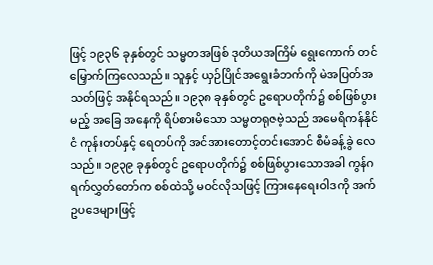ဖြင့် ၁၉၃၆ ခုနှစ်တွင် သမ္မတအဖြစ် ဒုတိယအကြိမ် ရွေးကောက် တင်မြှောက်ကြလေသည်။ သူနှင့် ယှဉ်ပြိုင်အရွေးခံဘက်ကို မဲအပြတ်အသတ်ဖြင့် အနိုင်ရသည်။ ၁၉၃၈ ခုနှစ်တွင် ဥရောပတိုက်၌ စစ်ဖြစ်ပွားမည့် အခြေ အနေကို ရိပ်စားမိသော သမ္မတရုဇဗဲ့သည် အမေရိကန်နိုင်ငံ ကုန်းတပ်နှင့် ရေတပ်ကို အင်အားတောင့်တင်းအောင် စီမံခန့်ခွဲ လေသည်။ ၁၉၃၉ ခုနှစ်တွင် ဥရောပတိုက်၌ စစ်ဖြစ်ပွားသောအခါ ကွန်ဂရက်လွှတ်တော်က စစ်ထဲသို့ မဝင်လိုသဖြင့် ကြားနေရေးဝါဒကို အက်ဥပဒေများဖြင့်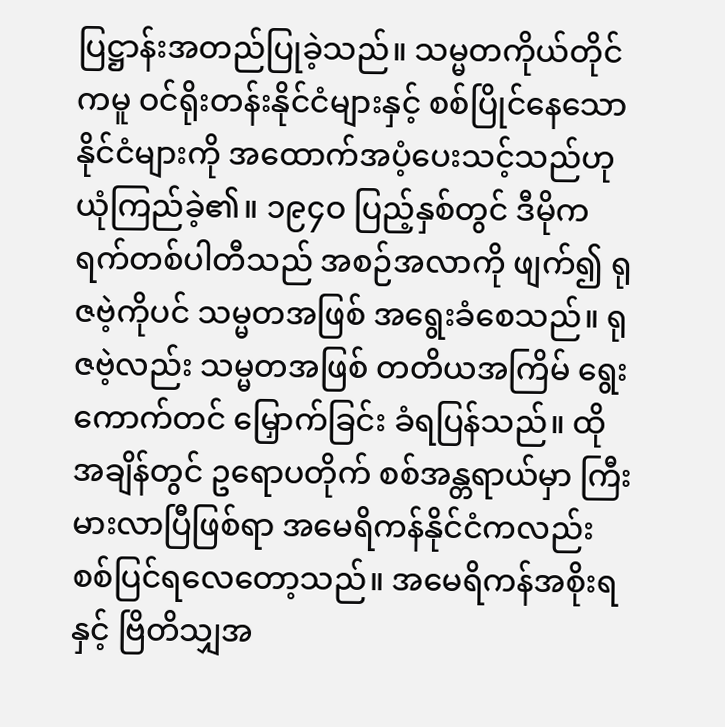ပြဋ္ဌာန်းအတည်ပြုခဲ့သည်။ သမ္မတကိုယ်တိုင်ကမူ ဝင်ရိုးတန်းနိုင်ငံများနှင့် စစ်ပြိုင်နေသော နိုင်ငံများကို အထောက်အပံ့ပေးသင့်သည်ဟု ယုံကြည်ခဲ့၏။ ၁၉၄ဝ ပြည့်နှစ်တွင် ဒီမိုကရက်တစ်ပါတီသည် အစဉ်အလာကို ဖျက်၍ ရုဇဗဲ့ကိုပင် သမ္မတအဖြစ် အရွေးခံစေသည်။ ရုဇဗဲ့လည်း သမ္မတအဖြစ် တတိယအကြိမ် ရွေးကောက်တင် မြှောက်ခြင်း ခံရပြန်သည်။ ထိုအချိန်တွင် ဥရောပတိုက် စစ်အန္တရာယ်မှာ ကြီးမားလာပြီဖြစ်ရာ အမေရိကန်နိုင်ငံကလည်း စစ်ပြင်ရလေတော့သည်။ အမေရိကန်အစိုးရနှင့် ဗြိတိသျှအ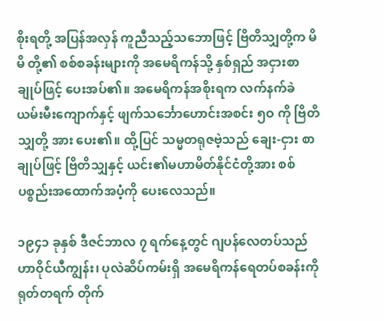စိုးရတို့ အပြန်အလှန် ကူညီသည့်သဘောဖြင့် ဗြိတိသျှတို့က မိမိ တို့၏ စစ်စခန်းများကို အမေရိကန်သို့ နှစ်ရှည် အငှားစာချုပ်ဖြင့် ပေးအပ်၏။ အမေရိကန်အစိုးရက လက်နက်ခဲယမ်းမီးကျောက်နှင့် ဖျက်သင်္ဘောဟောင်းအစင်း ၅ဝ ကို ဗြိတိသျှတို့ အား ပေး၏။ ထို့ပြင် သမ္မတရုဇဗဲ့သည် ချေး-ငှား စာချုပ်ဖြင့် ဗြိတိသျှနှင့် ယင်း၏မဟာမိတ်နိုင်ငံတို့အား စစ်ပစ္စည်းအထောက်အပံ့ကို ပေးလေသည်။

၁၉၄၁ ခုနှစ် ဒီဇင်ဘာလ ၇ ရက်နေ့တွင် ဂျပန်လေတပ်သည် ဟာဝိုင်ယီကျွန်း၊ ပုလဲဆိပ်ကမ်းရှိ အမေရိကန်ရေတပ်စခန်းကို ရုတ်တရက် တိုက်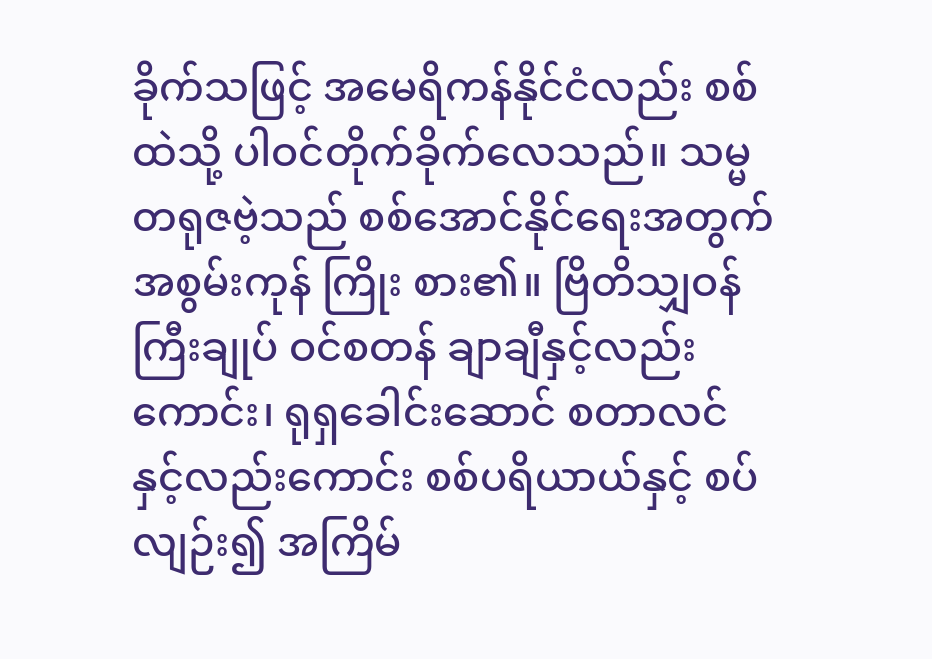ခိုက်သဖြင့် အမေရိကန်နိုင်ငံလည်း စစ်ထဲသို့ ပါဝင်တိုက်ခိုက်လေသည်။ သမ္မတရုဇဗဲ့သည် စစ်အောင်နိုင်ရေးအတွက် အစွမ်းကုန် ကြိုး စား၏။ ဗြိတိသျှဝန်ကြီးချုပ် ဝင်စတန် ချာချီနှင့်လည်းကောင်း၊ ရုရှခေါင်းဆောင် စတာလင်နှင့်လည်းကောင်း စစ်ပရိယာယ်နှင့် စပ်လျဉ်း၍ အကြိမ်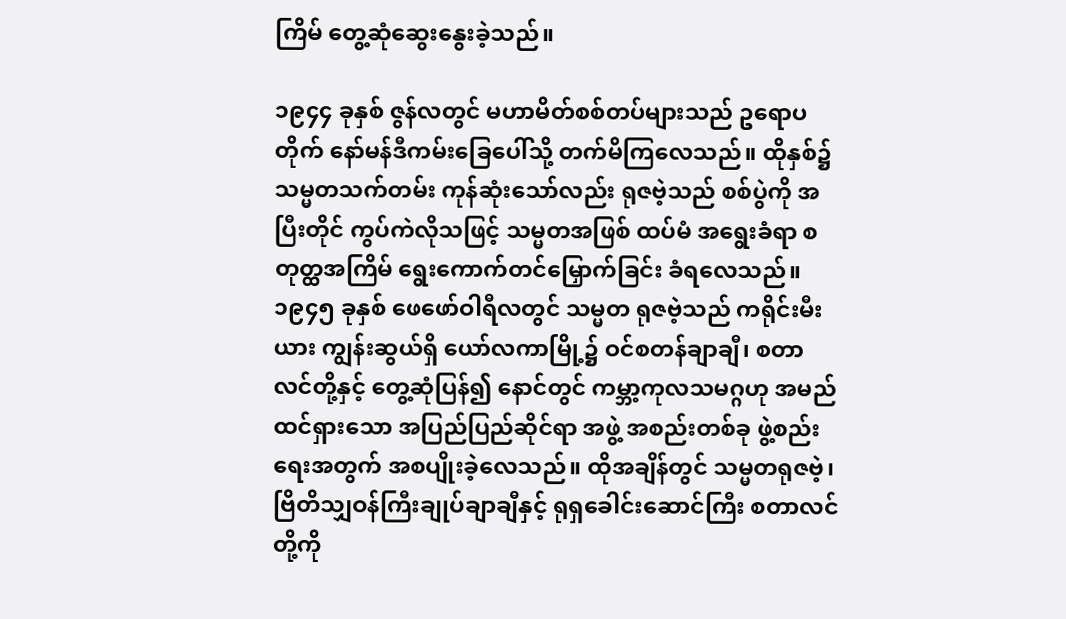ကြိမ် တွေ့ဆုံဆွေးနွေးခဲ့သည်။

၁၉၄၄ ခုနှစ် ဇွန်လတွင် မဟာမိတ်စစ်တပ်များသည် ဥရောပတိုက် နော်မန်ဒီကမ်းခြေပေါ်သို့ တက်မိကြလေသည်။ ထိုနှစ်၌ သမ္မတသက်တမ်း ကုန်ဆုံးသော်လည်း ရုဇဗဲ့သည် စစ်ပွဲကို အပြီးတိုင် ကွပ်ကဲလိုသဖြင့် သမ္မတအဖြစ် ထပ်မံ အရွေးခံရာ စတုတ္ထအကြိမ် ရွေးကောက်တင်မြှောက်ခြင်း ခံရလေသည်။ ၁၉၄၅ ခုနှစ် ဖေဖော်ဝါရီလတွင် သမ္မတ ရုဇဗဲ့သည် ကရိုင်းမီးယား ကျွန်းဆွယ်ရှိ ယော်လကာမြို့၌ ဝင်စတန်ချာချီ၊ စတာလင်တို့နှင့် တွေ့ဆုံပြန်၍ နောင်တွင် ကမ္ဘာ့ကုလသမဂ္ဂဟု အမည်ထင်ရှားသော အပြည်ပြည်ဆိုင်ရာ အဖွဲ့ အစည်းတစ်ခု ဖွဲ့စည်းရေးအတွက် အစပျိုးခဲ့လေသည်။ ထိုအချိန်တွင် သမ္မတရုဇဗဲ့၊ ဗြိတိသျှဝန်ကြီးချုပ်ချာချီနှင့် ရုရှခေါင်းဆောင်ကြီး စတာလင်တို့ကို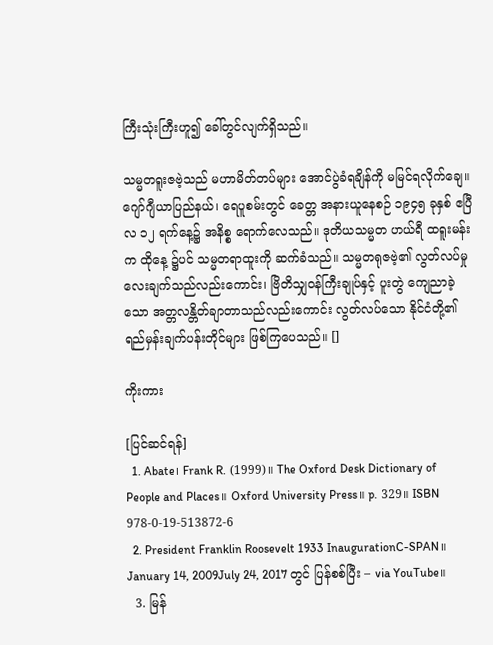ကြီးသုံးကြီးဟူ၍ ခေါ်တွင်လျက်ရှိသည်။

သမ္မတရူးဇဗဲ့သည် မဟာမိတ်တပ်များ အောင်ပွဲခံရချိန်ကို မမြင်ရလိုက်ချေ။ ဂျော်ဂျီယာပြည်နယ်၊ ရေပူစမ်းတွင် ခေတ္တ အနားယူနေစဉ် ၁၉၄၅ ခုနှစ် ဧပြီလ ၁၂ ရက်နေ့၌ အနိစ္စ ရောက်လေသည်။ ဒုတိယသမ္မတ ဟယ်ရီ ထရူးမန်းက ထိုနေ့ ၌ပင် သမ္မတရာထူးကို ဆက်ခံသည်။ သမ္မတရုဇဗဲ့၏ လွတ်လပ်မှုလေးချက်သည်လည်းကောင်း၊ ဗြိတိသျှဝန်ကြီးချုပ်နှင့် ပူးတွဲ ကျေညာခဲ့သော အတ္တလန္တိတ်ချာတာသည်လည်းကောင်း လွတ်လပ်သော နိုင်ငံတို့၏ ရည်မှန်းချက်ပန်းတိုင်များ ဖြစ်ကြပေသည်။ []

ကိုးကား

[ပြင်ဆင်ရန်]
  1. Abate၊ Frank R. (1999)။ The Oxford Desk Dictionary of People and Places။ Oxford University Press။ p. 329။ ISBN 978-0-19-513872-6
  2. President Franklin Roosevelt 1933 InaugurationC-SPAN။ January 14, 2009July 24, 2017 တွင် ပြန်စစ်ပြီး – via YouTube။
  3. မြန်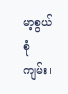မာ့စွယ်စုံကျမ်း၊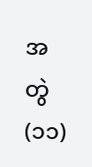အတွဲ(၁၁)